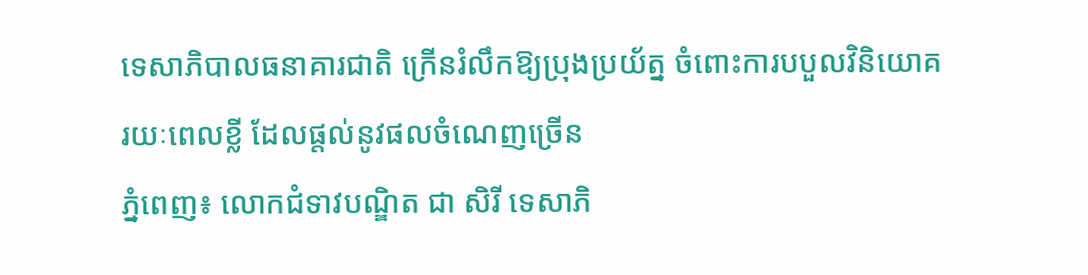ទេសាភិបាលធនាគារជាតិ ក្រើនរំលឹកឱ្យប្រុងប្រយ័ត្ន ចំពោះការបបួលវិនិយោគរយៈពេលខ្លី ដែលផ្តល់នូវផលចំណេញច្រើន
ភ្នំពេញ៖ លោកជំទាវបណ្ឌិត ជា សិរី ទេសាភិ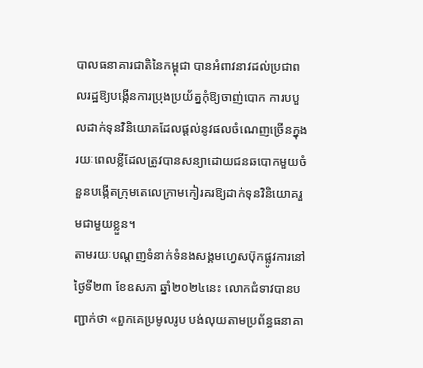បាលធនាគារជាតិនៃកម្ពុជា បានអំពាវនាវដល់ប្រជាពលរដ្ឋឱ្យបង្កើនការប្រុងប្រយ័ត្នកុំឱ្យចាញ់បោក ការបបួលដាក់ទុនវិនិយោគដែលផ្តល់នូវផលចំណេញច្រើនក្នុងរយៈពេលខ្លីដែលត្រូវបានសន្យាដោយជនឆបោកមួយចំនួនបង្កើតក្រុមតេលេក្រាមកៀរគរឱ្យដាក់ទុនវិនិយោគរួមជាមួយខ្លួន។
តាមរយៈបណ្តញទំនាក់ទំនងសង្គមហ្វេសប៊ុកផ្លូវការនៅថ្ងៃទី២៣ ខែឧសភា ឆ្នាំ២០២៤នេះ លោកជំទាវបានបញ្ជាក់ថា «ពួកគេប្រមូលរូប បង់លុយតាមប្រព័ន្ធធនាគា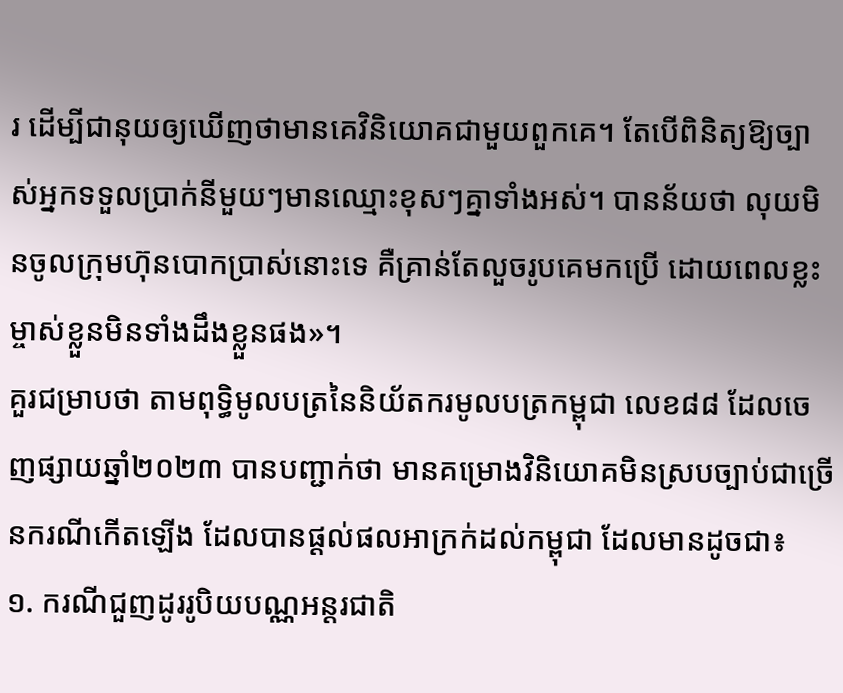រ ដើម្បីជានុយឲ្យឃើញថាមានគេវិនិយោគជាមួយពួកគេ។ តែបើពិនិត្យឱ្យច្បាស់អ្នកទទួលប្រាក់នីមួយៗមានឈ្មោះខុសៗគ្នាទាំងអស់។ បានន័យថា លុយមិនចូលក្រុមហ៊ុនបោកប្រាស់នោះទេ គឺគ្រាន់តែលួចរូបគេមកប្រើ ដោយពេលខ្លះម្ចាស់ខ្លួនមិនទាំងដឹងខ្លួនផង»។
គួរជម្រាបថា តាមពុទ្ធិមូលបត្រនៃនិយ័តករមូលបត្រកម្ពុជា លេខ៨៨ ដែលចេញផ្សាយឆ្នាំ២០២៣ បានបញ្ជាក់ថា មានគម្រោងវិនិយោគមិនស្របច្បាប់ជាច្រើនករណីកើតឡើង ដែលបានផ្ដល់ផលអាក្រក់ដល់កម្ពុជា ដែលមានដូចជា៖
១. ករណីជួញដូររូបិយបណ្ណអន្តរជាតិ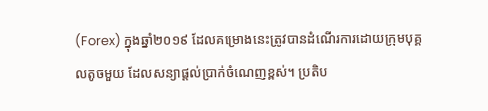(Forex) ក្នុងឆ្នាំ២០១៩ ដែលគម្រោងនេះត្រូវបានដំណើរការដោយក្រុមបុគ្គលតូចមួយ ដែលសន្យាផ្តល់ប្រាក់ចំណេញខ្ពស់។ ប្រតិប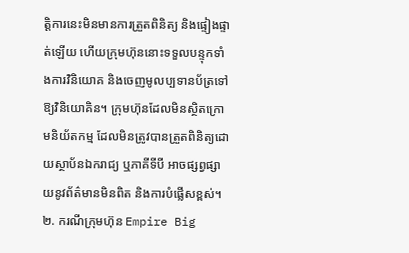ត្តិការនេះមិនមានការត្រួតពិនិត្យ និងផ្ទៀងផ្ទាត់ឡើយ ហើយក្រុមហ៊ុននោះទទួលបន្ទុកទាំងការវិនិយោគ និងចេញមូលប្បទានប័ត្រទៅឱ្យវិនិយោគិន។ ក្រុមហ៊ុនដែលមិនស្ថិតក្រោមនិយ័តកម្ម ដែលមិនត្រូវបានត្រួតពិនិត្យដោយស្ថាប័នឯករាជ្យ ឬភាគីទីបី អាចផ្សព្វផ្សាយនូវព័ត៌មានមិនពិត និងការបំផ្លើសខ្ពស់។
២. ករណីក្រុមហ៊ុន Empire Big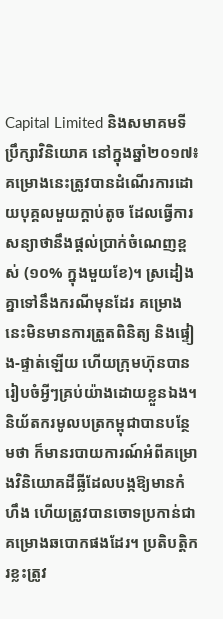Capital Limited និងសមាគមទីប្រឹក្សាវិនិយោគ នៅក្នុងឆ្នាំ២០១៧៖ គម្រោងនេះត្រូវបានដំណើរការដោយបុគ្គលមួយក្តាប់តូច ដែលធ្វើការសន្យាថានឹងផ្តល់ប្រាក់ចំណេញខ្ពស់ (១០% ក្នុងមួយខែ)។ ស្រដៀងគ្នាទៅនឹងករណីមុនដែរ គម្រោងនេះមិនមានការត្រួតពិនិត្យ និងផ្ទៀង-ផ្ទាត់ឡើយ ហើយក្រុមហ៊ុនបានរៀបចំអ្វីៗគ្រប់យ៉ាងដោយខ្លួនឯង។
និយ័តករមូលបត្រកម្ពុជាបានបន្ថែមថា ក៏មានរបាយការណ៍អំពីគម្រោងវិនិយោគដីធ្លីដែលបង្កឱ្យមានកំហឹង ហើយត្រូវបានចោទប្រកាន់ជាគម្រោងឆបោកផងដែរ។ ប្រតិបត្តិករខ្លះត្រូវ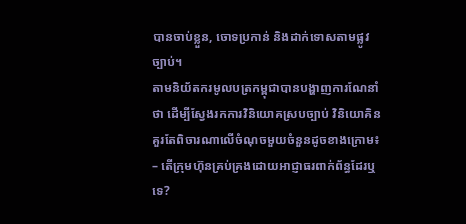បានចាប់ខ្លួន, ចោទប្រកាន់ និងដាក់ទោសតាមផ្លូវច្បាប់។
តាមនិយ័តករមូលបត្រកម្ពុជាបានបង្ហាញការណែនាំថា ដើម្បីស្វែងរកការវិនិយោគស្របច្បាប់ វិនិយោគិនគួរតែពិចារណាលើចំណុចមួយចំនួនដូចខាងក្រោម៖
– តើក្រុមហ៊ុនគ្រប់គ្រងដោយអាជ្ញាធរពាក់ព័ន្ធដែរឬទេ?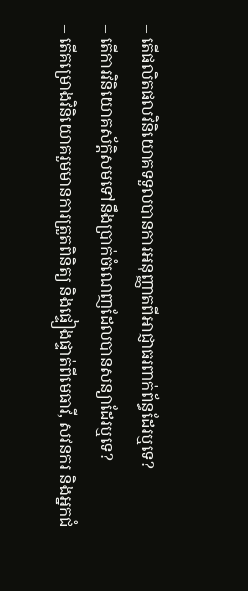– តើផលិតផលវិនិយោគទទួលបានការអនុញ្ញាតពីអាជ្ញាធរពាក់ព័ន្ធដែរឬទេ?
– តើការវិនិយោគស័ក្តិសមទៅនឹងប្រាក់ចំណេញដែលបានសន្យាដែរឬទេ?
– តើគម្រោងវិនិយោគរួមមានការត្រួតពិនិត្យ និងផ្ទៀងផ្ទាត់ពីមេធាវី, សវនករ និងអ្នកជំ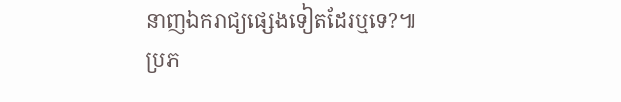នាញឯករាជ្យផ្សេងទៀតដែរឬទេ?៕
ប្រភ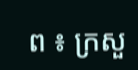ព ៖ ក្រសួ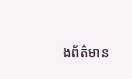ងព័ត៌មាន